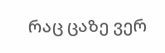რაც ცაზე ვერ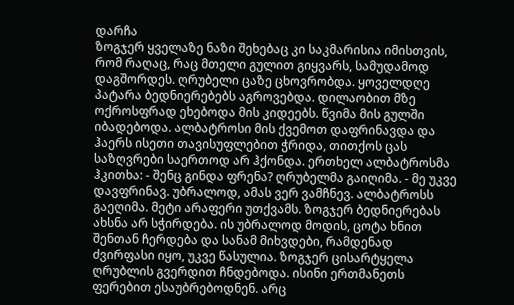დარჩა
ზოგჯერ ყველაზე ნაზი შეხებაც კი საკმარისია იმისთვის, რომ რაღაც, რაც მთელი გულით გიყვარს, სამუდამოდ დაგშორდეს. ღრუბელი ცაზე ცხოვრობდა. ყოველდღე პატარა ბედნიერებებს აგროვებდა. დილაობით მზე ოქროსფრად ეხებოდა მის კიდეებს. წვიმა მის გულში იბადებოდა. ალბატროსი მის ქვემოთ დაფრინავდა და ჰაერს ისეთი თავისუფლებით ჭრიდა, თითქოს ცას საზღვრები საერთოდ არ ჰქონდა. ერთხელ ალბატროსმა ჰკითხა: - შენც გინდა ფრენა? ღრუბელმა გაიღიმა. - მე უკვე დავფრინავ. უბრალოდ, ამას ვერ ვამჩნევ. ალბატროსს გაეღიმა. მეტი არაფერი უთქვამს. ზოგჯერ ბედნიერებას ახსნა არ სჭირდება. ის უბრალოდ მოდის, ცოტა ხნით შენთან ჩერდება და სანამ მიხვდები, რამდენად ძვირფასი იყო, უკვე წასულია. ზოგჯერ ცისარტყელა ღრუბლის გვერდით ჩნდებოდა. ისინი ერთმანეთს ფერებით ესაუბრებოდნენ. არც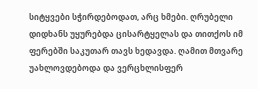სიტყვები სჭირდებოდათ, არც ხმები. ღრუბელი დიდხანს უყურებდა ცისარტყელას და თითქოს იმ ფერებში საკუთარ თავს ხედავდა. ღამით მთვარე უახლოვდებოდა და ვერცხლისფერ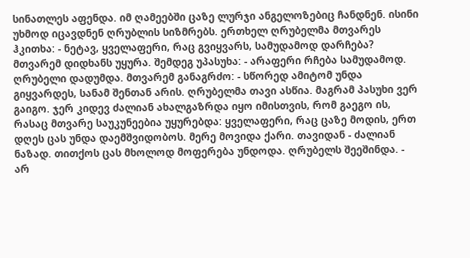სინათლეს აფენდა. იმ ღამეებში ცაზე ლურჯი ანგელოზებიც ჩანდნენ. ისინი უხმოდ იცავდნენ ღრუბლის სიზმრებს. ერთხელ ღრუბელმა მთვარეს ჰკითხა: - ნეტავ, ყველაფერი, რაც გვიყვარს, სამუდამოდ დარჩება? მთვარემ დიდხანს უყურა. შემდეგ უპასუხა: - არაფერი რჩება სამუდამოდ. ღრუბელი დადუმდა. მთვარემ განაგრძო: - სწორედ ამიტომ უნდა გიყვარდეს, სანამ შენთან არის. ღრუბელმა თავი ასწია. მაგრამ პასუხი ვერ გაიგო. ჯერ კიდევ ძალიან ახალგაზრდა იყო იმისთვის, რომ გაეგო ის, რასაც მთვარე საუკუნეებია უყურებდა: ყველაფერი, რაც ცაზე მოდის, ერთ დღეს ცას უნდა დაემშვიდობოს. მერე მოვიდა ქარი. თავიდან - ძალიან ნაზად. თითქოს ცას მხოლოდ მოფერება უნდოდა. ღრუბელს შეეშინდა. - არ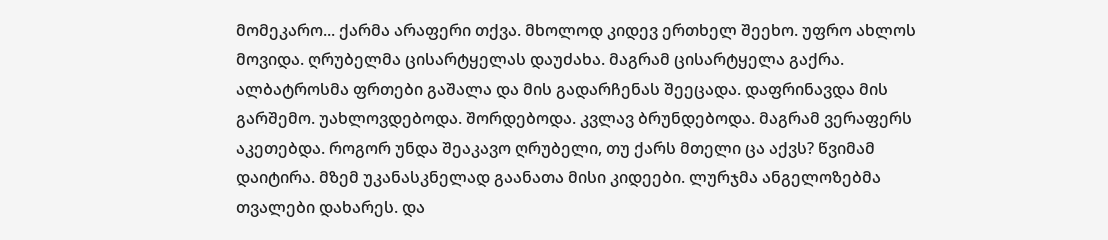მომეკარო... ქარმა არაფერი თქვა. მხოლოდ კიდევ ერთხელ შეეხო. უფრო ახლოს მოვიდა. ღრუბელმა ცისარტყელას დაუძახა. მაგრამ ცისარტყელა გაქრა. ალბატროსმა ფრთები გაშალა და მის გადარჩენას შეეცადა. დაფრინავდა მის გარშემო. უახლოვდებოდა. შორდებოდა. კვლავ ბრუნდებოდა. მაგრამ ვერაფერს აკეთებდა. როგორ უნდა შეაკავო ღრუბელი, თუ ქარს მთელი ცა აქვს? წვიმამ დაიტირა. მზემ უკანასკნელად გაანათა მისი კიდეები. ლურჯმა ანგელოზებმა თვალები დახარეს. და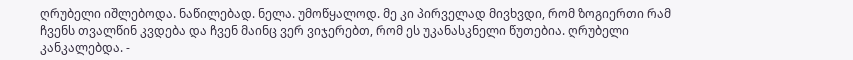ღრუბელი იშლებოდა. ნაწილებად. ნელა. უმოწყალოდ. მე კი პირველად მივხვდი, რომ ზოგიერთი რამ ჩვენს თვალწინ კვდება და ჩვენ მაინც ვერ ვიჯერებთ, რომ ეს უკანასკნელი წუთებია. ღრუბელი კანკალებდა. -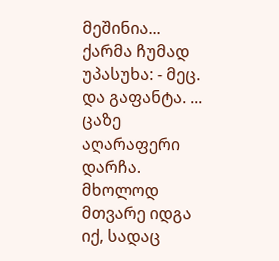მეშინია... ქარმა ჩუმად უპასუხა: - მეც. და გაფანტა. ... ცაზე აღარაფერი დარჩა. მხოლოდ მთვარე იდგა იქ, სადაც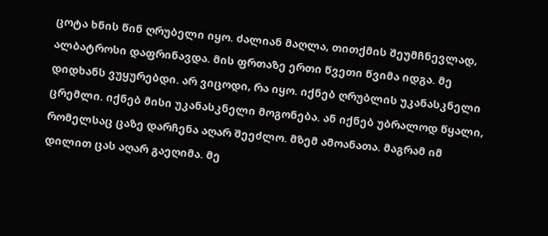ცოტა ხნის წინ ღრუბელი იყო. ძალიან მაღლა, თითქმის შეუმჩნევლად, ალბატროსი დაფრინავდა. მის ფრთაზე ერთი წვეთი წვიმა იდგა. მე დიდხანს ვუყურებდი. არ ვიცოდი, რა იყო. იქნებ ღრუბლის უკანასკნელი ცრემლი. იქნებ მისი უკანასკნელი მოგონება. ან იქნებ უბრალოდ წყალი, რომელსაც ცაზე დარჩენა აღარ შეეძლო. მზემ ამოანათა. მაგრამ იმ დილით ცას აღარ გაეღიმა. მე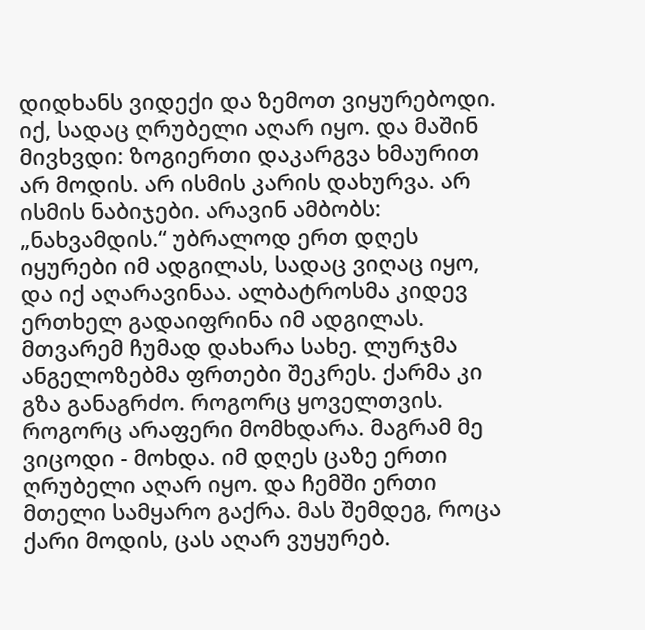დიდხანს ვიდექი და ზემოთ ვიყურებოდი. იქ, სადაც ღრუბელი აღარ იყო. და მაშინ მივხვდი: ზოგიერთი დაკარგვა ხმაურით არ მოდის. არ ისმის კარის დახურვა. არ ისმის ნაბიჯები. არავინ ამბობს: „ნახვამდის.“ უბრალოდ ერთ დღეს იყურები იმ ადგილას, სადაც ვიღაც იყო, და იქ აღარავინაა. ალბატროსმა კიდევ ერთხელ გადაიფრინა იმ ადგილას. მთვარემ ჩუმად დახარა სახე. ლურჯმა ანგელოზებმა ფრთები შეკრეს. ქარმა კი გზა განაგრძო. როგორც ყოველთვის. როგორც არაფერი მომხდარა. მაგრამ მე ვიცოდი - მოხდა. იმ დღეს ცაზე ერთი ღრუბელი აღარ იყო. და ჩემში ერთი მთელი სამყარო გაქრა. მას შემდეგ, როცა ქარი მოდის, ცას აღარ ვუყურებ.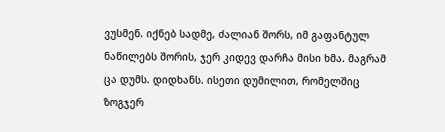ვუსმენ. იქნებ სადმე, ძალიან შორს, იმ გაფანტულ ნაწილებს შორის, ჯერ კიდევ დარჩა მისი ხმა. მაგრამ ცა დუმს. დიდხანს. ისეთი დუმილით, რომელშიც ზოგჯერ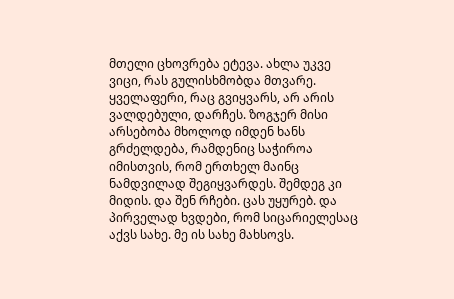მთელი ცხოვრება ეტევა. ახლა უკვე ვიცი, რას გულისხმობდა მთვარე. ყველაფერი, რაც გვიყვარს, არ არის ვალდებული, დარჩეს. ზოგჯერ მისი არსებობა მხოლოდ იმდენ ხანს გრძელდება, რამდენიც საჭიროა იმისთვის, რომ ერთხელ მაინც ნამდვილად შეგიყვარდეს. შემდეგ კი მიდის. და შენ რჩები. ცას უყურებ. და პირველად ხვდები, რომ სიცარიელესაც აქვს სახე. მე ის სახე მახსოვს.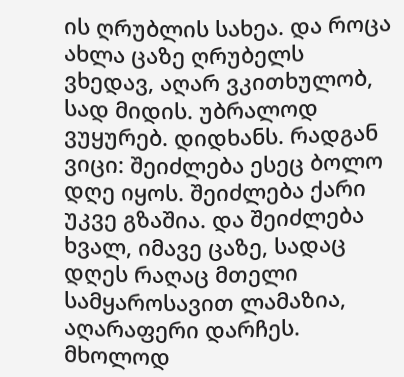ის ღრუბლის სახეა. და როცა ახლა ცაზე ღრუბელს ვხედავ, აღარ ვკითხულობ, სად მიდის. უბრალოდ ვუყურებ. დიდხანს. რადგან ვიცი: შეიძლება ესეც ბოლო დღე იყოს. შეიძლება ქარი უკვე გზაშია. და შეიძლება ხვალ, იმავე ცაზე, სადაც დღეს რაღაც მთელი სამყაროსავით ლამაზია, აღარაფერი დარჩეს. მხოლოდ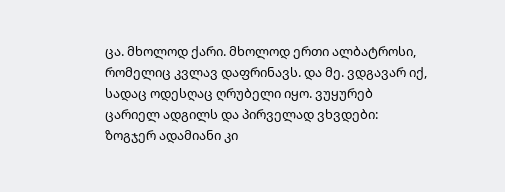ცა. მხოლოდ ქარი. მხოლოდ ერთი ალბატროსი, რომელიც კვლავ დაფრინავს. და მე. ვდგავარ იქ, სადაც ოდესღაც ღრუბელი იყო. ვუყურებ ცარიელ ადგილს და პირველად ვხვდები: ზოგჯერ ადამიანი კი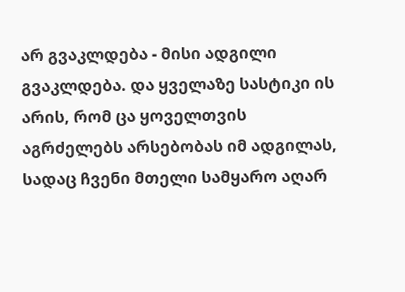არ გვაკლდება - მისი ადგილი გვაკლდება. და ყველაზე სასტიკი ის არის, რომ ცა ყოველთვის აგრძელებს არსებობას იმ ადგილას, სადაც ჩვენი მთელი სამყარო აღარ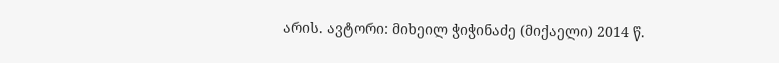არის. ავტორი: მიხეილ ჭიჭინაძე (მიქაელი) 2014 წ.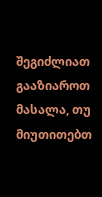შეგიძლიათ გააზიაროთ მასალა, თუ მიუთითებთ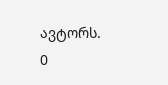ავტორს.
0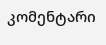კომენტარი